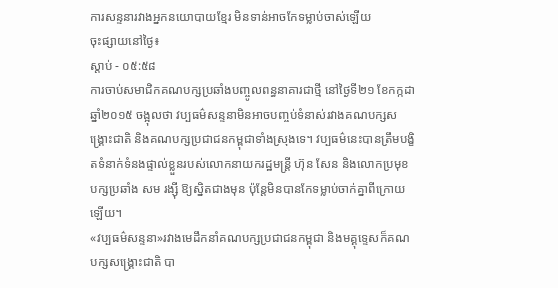ការសន្ទនារវាងអ្នកនយោបាយខ្មែរ មិនទាន់អាចកែទម្លាប់ចាស់ឡើយ
ចុះផ្សាយនៅថ្ងៃ៖
ស្តាប់ - ០៥:៥៨
ការចាប់សមាជិកគណបក្សប្រឆាំងបញ្ចូលពន្ធនាគារជាថ្មី នៅថ្ងៃទី២១ ខែកក្កដា ឆ្នាំ២០១៥ ចង្អុលថា វប្បធម៌សន្ទនាមិនអាចបញ្ចប់ទំនាស់រវាងគណបក្សសង្គ្រោះជាតិ និងគណបក្សប្រជាជនកម្ពុជាទាំងស្រុងទេ។ វប្បធម៌នេះបានត្រឹមបង្ខិតទំនាក់ទំនងផ្ទាល់ខ្លួនរបស់លោកនាយករដ្ឋមន្ត្រី ហ៊ុន សែន និងលោកប្រមុខបក្សប្រឆាំង សម រង្ស៊ី ឱ្យស្និតជាងមុន ប៉ុន្តែមិនបានកែទម្លាប់ចាក់គ្នាពីក្រោយឡើយ។
«វប្បធម៌សន្ទនា»រវាងមេដឹកនាំគណបក្សប្រជាជនកម្ពុជា និងមគ្គុទ្ទេសក៏គណបក្សសង្គ្រោះជាតិ បា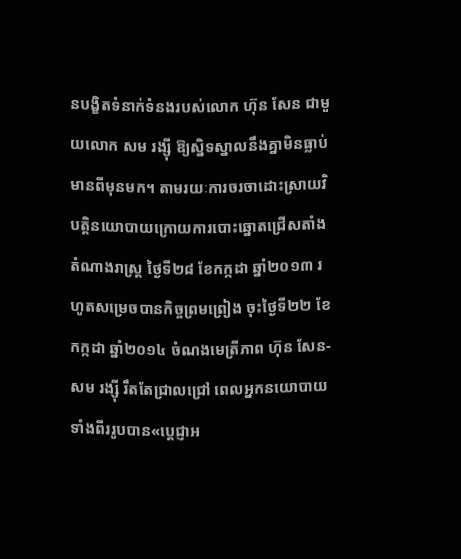នបង្ខិតទំនាក់ទំនងរបស់លោក ហ៊ុន សែន ជាមួយលោក សម រង្ស៊ី ឱ្យស្និទស្នាលនឹងគ្នាមិនធ្លាប់មានពីមុនមក។ តាមរយៈការចរចាដោះស្រាយវិបត្តិនយោបាយក្រោយការបោះឆ្នោតជ្រើសតាំងតំណាងរាស្ត្រ ថ្ងៃទី២៨ ខែកក្កដា ឆ្នាំ២០១៣ រហូតសម្រេចបានកិច្ចព្រមព្រៀង ចុះថ្ងៃទី២២ ខែកក្កដា ឆ្នាំ២០១៤ ចំណងមេត្រីភាព ហ៊ុន សែន-សម រង្ស៊ី រឹតតែជ្រាលជ្រៅ ពេលអ្នកនយោបាយទាំងពីររូបបាន«ប្តេជ្ញាអ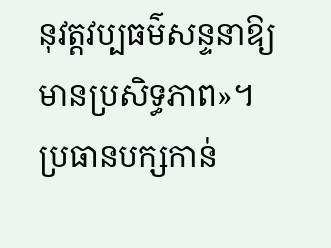នុវត្តវប្បធម៌សន្ទនាឱ្យមានប្រសិទ្ធភាព»។
ប្រធានបក្សកាន់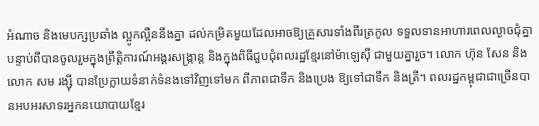អំណាច និងមេបក្សប្រឆាំង ល្អូកល្អឺននឹងគ្នា ដល់កម្រិតមួយដែលអាចឱ្យគ្រួសារទាំងពីរត្រកូល ទទួលទានអាហារពេលល្ងាចជុំគ្នា បន្ទាប់ពីបានចូលរួមក្នុងព្រឹត្តិការណ៍អង្គរសង្ក្រាន្ត និងក្នុងពិធីជួបជុំពលរដ្ឋខ្មែរនៅម៉ាឡេស៊ី ជាមួយគ្នារួច។ លោក ហ៊ុន សែន និងលោក សម រង្ស៊ី បានប្រែក្លាយទំនាក់ទំនងទៅវិញទៅមក ពីភាពជាទឹក និងប្រេង ឱ្យទៅជាទឹក និងត្រី។ ពលរដ្ឋកម្ពុជាជាច្រើនបានអបអរសាទរអ្នកនយោបាយខ្មែរ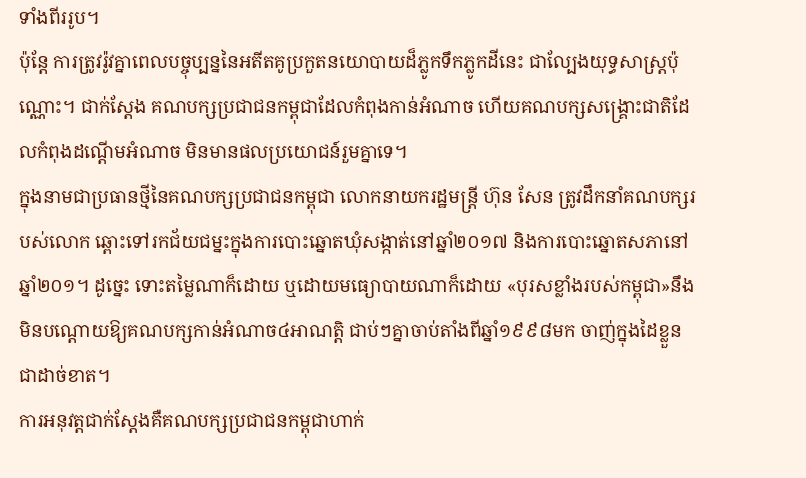ទាំងពីររូប។
ប៉ុន្តែ ការត្រូវរ៉ូវគ្នាពេលបច្ចុប្បន្ននៃអតីតគូប្រកួតនយោបាយដ៏ភ្លូកទឹកភ្លូកដីនេះ ជាល្បែងយុទ្ធសាស្ត្រប៉ុណ្ណោះ។ ជាក់ស្តែង គណបក្សប្រជាជនកម្ពុជាដែលកំពុងកាន់អំណាច ហើយគណបក្សសង្គ្រោះជាតិដែលកំពុងដណ្តើមអំណាច មិនមានផលប្រយោជន៍រួមគ្នាទេ។
ក្នុងនាមជាប្រធានថ្មីនៃគណបក្សប្រជាជនកម្ពុជា លោកនាយករដ្ឋមន្ត្រី ហ៊ុន សែន ត្រូវដឹកនាំគណបក្សរបស់លោក ឆ្ពោះទៅរកជ័យជម្នះក្នុងការបោះឆ្នោតឃុំសង្កាត់នៅឆ្នាំ២០១៧ និងការបោះឆ្នោតសភានៅឆ្នាំ២០១។ ដូច្នេះ ទោះតម្លៃណាក៏ដោយ ឬដោយមធ្យោបាយណាក៏ដោយ «បុរសខ្លាំងរបស់កម្ពុជា»នឹងមិនបណ្តោយឱ្យគណបក្សកាន់អំណាច៤អាណត្តិ ជាប់ៗគ្នាចាប់តាំងពីឆ្នាំ១៩៩៨មក ចាញ់ក្នុងដៃខ្លួនជាដាច់ខាត។
ការអនុវត្តជាក់ស្តែងគឺគណបក្សប្រជាជនកម្ពុជាហាក់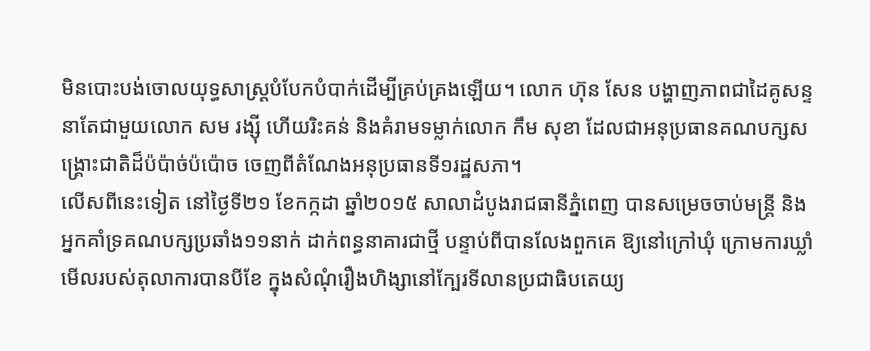មិនបោះបង់ចោលយុទ្ធសាស្ត្របំបែកបំបាក់ដើម្បីគ្រប់គ្រងឡើយ។ លោក ហ៊ុន សែន បង្ហាញភាពជាដៃគូសន្ទនាតែជាមួយលោក សម រង្ស៊ី ហើយរិះគន់ និងគំរាមទម្លាក់លោក កឹម សុខា ដែលជាអនុប្រធានគណបក្សសង្គ្រោះជាតិដ៏ប៉ប៉ាច់ប៉ប៉ោច ចេញពីតំណែងអនុប្រធានទី១រដ្ឋសភា។
លើសពីនេះទៀត នៅថ្ងៃទី២១ ខែកក្កដា ឆ្នាំ២០១៥ សាលាដំបូងរាជធានីភ្នំពេញ បានសម្រេចចាប់មន្ត្រី និងអ្នកគាំទ្រគណបក្សប្រឆាំង១១នាក់ ដាក់ពន្ធនាគារជាថ្មី បន្ទាប់ពីបានលែងពួកគេ ឱ្យនៅក្រៅឃុំ ក្រោមការឃ្លាំមើលរបស់តុលាការបានបីខែ ក្នុងសំណុំរឿងហិង្សានៅក្បែរទីលានប្រជាធិបតេយ្យ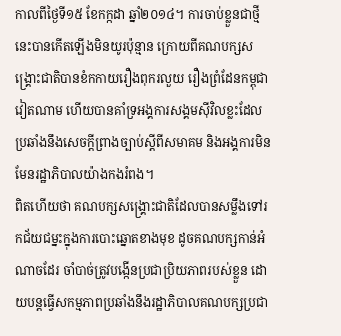កាលពីថ្ងៃទី១៥ ខែកក្កដា ឆ្នាំ២០១៤។ ការចាប់ខ្លួនជាថ្មីនេះបានកើតឡើងមិនយូរប៉ុន្មាន ក្រោយពីគណបក្សសង្គ្រោះជាតិបានខំកកាយរឿងពុករលួយ រឿងព្រំដែនកម្ពុជាវៀតណាម ហើយបានគាំទ្រអង្គការសង្គមស៊ីវិលខ្លះដែលប្រឆាំងនឹងសេចក្តីព្រាងច្បាប់ស្តីពីសមាគម និងអង្គការមិនមែនរដ្ឋាភិបាលយ៉ាងកងរំពង។
ពិតហើយថា គណបក្សសង្គ្រោះជាតិដែលបានសម្លឹងទៅរកជ័យជម្នះក្នុងការបោះឆ្នោតខាងមុខ ដូចគណបក្សកាន់អំណាចដែរ ចាំបាច់ត្រូវបង្កើនប្រជាប្រិយភាពរបស់ខ្លួន ដោយបន្តធ្វើសកម្មភាពប្រឆាំងនឹងរដ្ឋាភិបាលគណបក្សប្រជា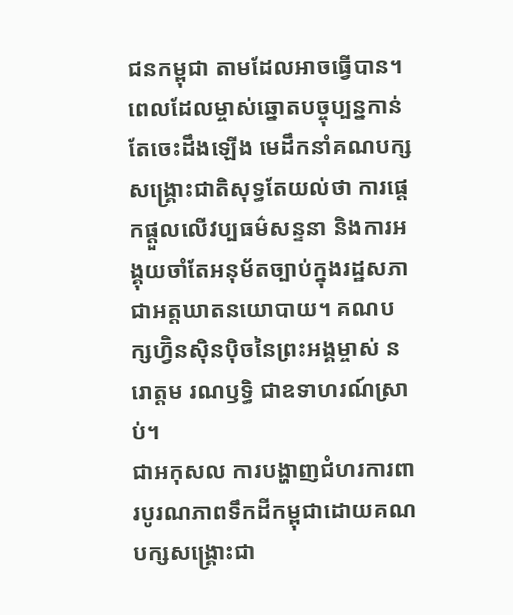ជនកម្ពុជា តាមដែលអាចធ្វើបាន។ ពេលដែលម្ចាស់ឆ្នោតបច្ចុប្បន្នកាន់តែចេះដឹងឡើង មេដឹកនាំគណបក្សសង្គ្រោះជាតិសុទ្ធតែយល់ថា ការផ្តេកផ្តួលលើវប្បធម៌សន្ទនា និងការអង្គុយចាំតែអនុម័តច្បាប់ក្នុងរដ្ឋសភា ជាអត្តឃាតនយោបាយ។ គណបក្សហ្វ៊ិនស៊ិនប៉ិចនៃព្រះអង្គម្ចាស់ នរោត្តម រណឫទ្ធិ ជាឧទាហរណ៍ស្រាប់។
ជាអកុសល ការបង្ហាញជំហរការពារបូរណភាពទឹកដីកម្ពុជាដោយគណបក្សសង្គ្រោះជា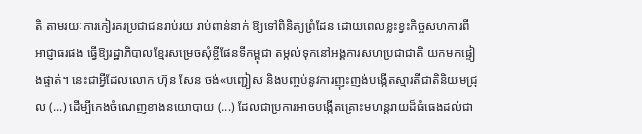តិ តាមរយៈការកៀរគរប្រជាជនរាប់រយ រាប់ពាន់នាក់ ឱ្យទៅពិនិត្យព្រំដែន ដោយពេលខ្លះខ្វះកិច្ចសហការពីអាជ្ញាធរផង ធ្វើឱ្យរដ្ឋាភិបាលខ្មែរសម្រេចសុំខ្ចីផែនទីកម្ពុជា តម្កល់ទុកនៅអង្គការសហប្រជាជាតិ យកមកផ្ទៀងផ្ទាត់។ នេះជាអ្វីដែលលោក ហ៊ុន សែន ចង់«បញ្ជៀស និងបញ្ចប់នូវការញុះញង់បង្កើតស្មារតីជាតិនិយមជ្រុល (...) ដើម្បីកេងចំណេញខាងនយោបាយ (...) ដែលជាប្រការអាចបង្កើតគ្រោះមហន្តរាយដ៏ធំធេងដល់ជា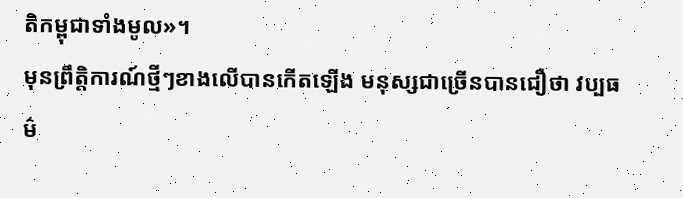តិកម្ពុជាទាំងមូល»។
មុនព្រឹត្តិការណ៍ថ្មីៗខាងលើបានកើតឡើង មនុស្សជាច្រើនបានជឿថា វប្បធម៌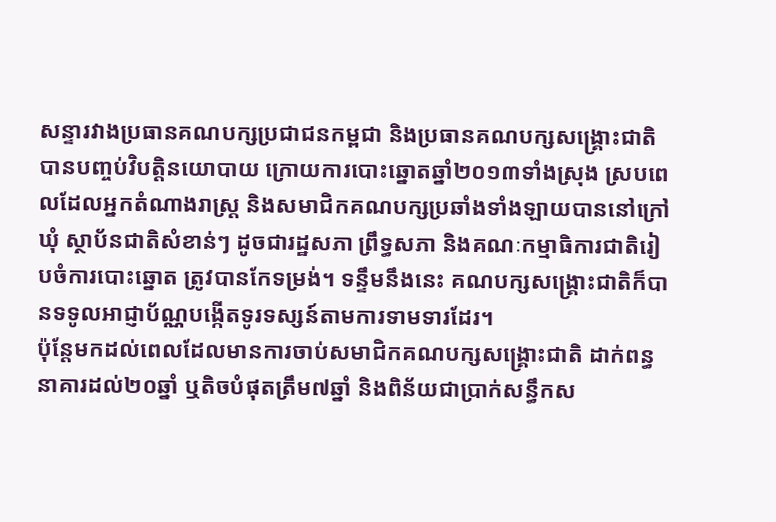សន្ទារវាងប្រធានគណបក្សប្រជាជនកម្ពជា និងប្រធានគណបក្សសង្គ្រោះជាតិ បានបញ្ចប់វិបត្តិនយោបាយ ក្រោយការបោះឆ្នោតឆ្នាំ២០១៣ទាំងស្រុង ស្របពេលដែលអ្នកតំណាងរាស្ត្រ និងសមាជិកគណបក្សប្រឆាំងទាំងឡាយបាននៅក្រៅឃុំ ស្ថាប័នជាតិសំខាន់ៗ ដូចជារដ្ឋសភា ព្រឹទ្ធសភា និងគណៈកម្មាធិការជាតិរៀបចំការបោះឆ្នោត ត្រូវបានកែទម្រង់។ ទន្ទឹមនឹងនេះ គណបក្សសង្គ្រោះជាតិក៏បានទទូលអាជ្ញាប័ណ្ណបង្កើតទូរទស្សន៍តាមការទាមទារដែរ។
ប៉ុន្តែមកដល់ពេលដែលមានការចាប់សមាជិកគណបក្សសង្គ្រោះជាតិ ដាក់ពន្ធនាគារដល់២០ឆ្នាំ ឬតិចបំផុតត្រឹម៧ឆ្នាំ និងពិន័យជាប្រាក់សន្ធឹកស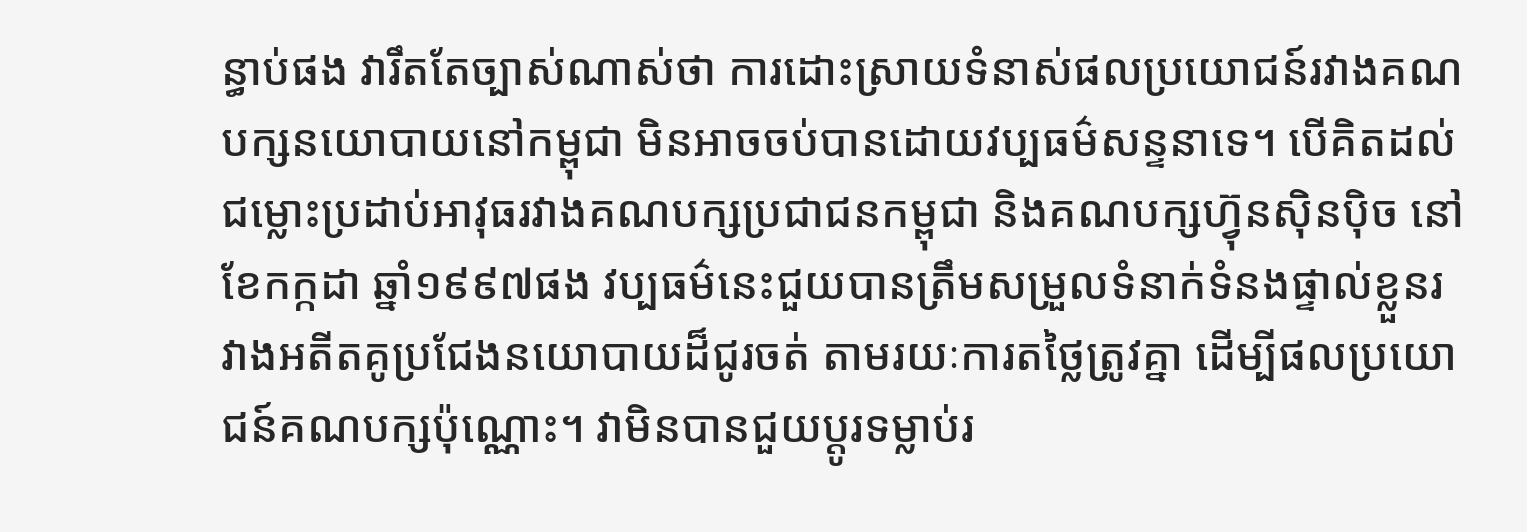ន្ធាប់ផង វារឹតតែច្បាស់ណាស់ថា ការដោះស្រាយទំនាស់ផលប្រយោជន៍រវាងគណបក្សនយោបាយនៅកម្ពុជា មិនអាចចប់បានដោយវប្បធម៌សន្ទនាទេ។ បើគិតដល់ជម្លោះប្រដាប់អាវុធរវាងគណបក្សប្រជាជនកម្ពុជា និងគណបក្សហ្វ៊ុនស៊ិនប៉ិច នៅខែកក្កដា ឆ្នាំ១៩៩៧ផង វប្បធម៌នេះជួយបានត្រឹមសម្រួលទំនាក់ទំនងផ្ទាល់ខ្លួនរវាងអតីតគូប្រជែងនយោបាយដ៏ជូរចត់ តាមរយៈការតថ្លៃត្រូវគ្នា ដើម្បីផលប្រយោជន៍គណបក្សប៉ុណ្ណោះ។ វាមិនបានជួយប្តូរទម្លាប់រ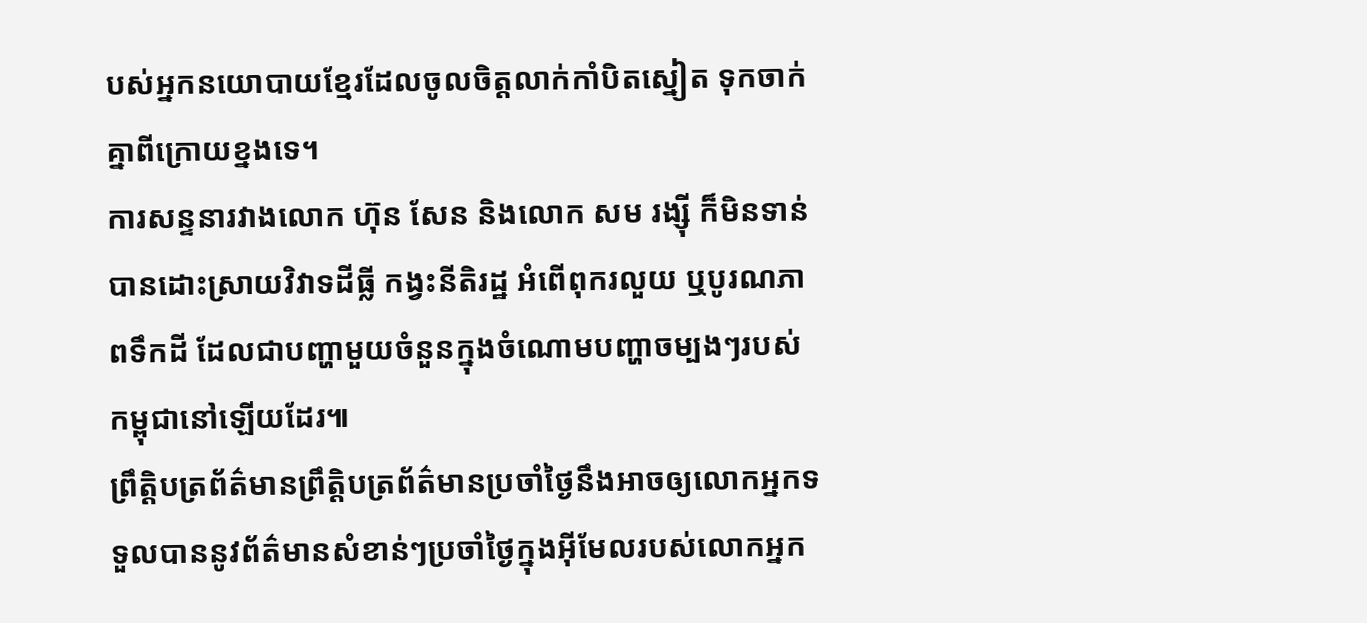បស់អ្នកនយោបាយខ្មែរដែលចូលចិត្តលាក់កាំបិតស្នៀត ទុកចាក់គ្នាពីក្រោយខ្នងទេ។
ការសន្ទនារវាងលោក ហ៊ុន សែន និងលោក សម រង្ស៊ី ក៏មិនទាន់បានដោះស្រាយវិវាទដីធ្លី កង្វះនីតិរដ្ឋ អំពើពុករលួយ ឬបូរណភាពទឹកដី ដែលជាបញ្ហាមួយចំនួនក្នុងចំណោមបញ្ហាចម្បងៗរបស់កម្ពុជានៅឡើយដែរ៕
ព្រឹត្តិបត្រព័ត៌មានព្រឹត្តិបត្រព័ត៌មានប្រចាំថ្ងៃនឹងអាចឲ្យលោកអ្នកទទួលបាននូវព័ត៌មានសំខាន់ៗប្រចាំថ្ងៃក្នុងអ៊ីមែលរបស់លោកអ្នក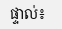ផ្ទាល់៖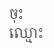ចុះឈ្មោះ